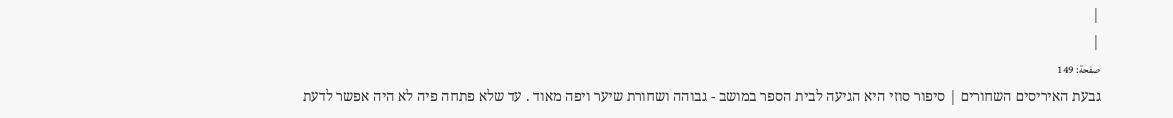|
|
صفحة: 149
גבעת האיריסים השחורים | סיפור סוזי היא הגיעה לבית הספר במושב - גבוהה ושחורת שיער ויפה מאוד . עד שלא פתחה פיה לא היה אפשר לדעת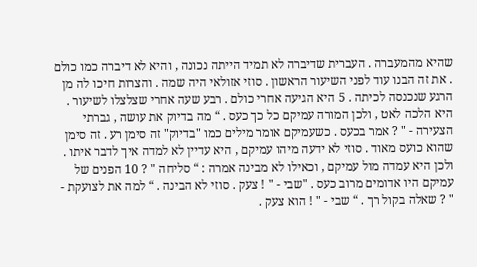שהיא מהמעברה . העברית שדיברה לא תמיד הייתה נכונה , והיא לא דיברה כמו כולם . את זה הבנו עוד לפני השיעור הראשון . סוזי אזולאי היה שמה . והצרות חיכו לה מן הרגע שנכנסה לכיתה . 5 היא הגיעה אחרי כולם . רבע שעה אחרי שצלצלו לשיעור . היא הלכה לאט , ולכן המורה עמיקם כל כך כעס . “ מה בדיוק את עושה , גברתי הצעירה - " ? אמר בכעס . כשעמיקם אומר מילים כמו "בדיוק" זה סימן רע . זה סימן שהוא כועס מאוד . סוזי לא ידעה מיהו עמיקם , היא עדיין לא למדה איך לדבר איתו . ולכן היא עמדה מול עמיקם , וכאילו לא מבינה אמרה : “ סליחה " ? 10 הפנים של עמיקם היו אדומים מרוב כעס . "שבי - " ! צעק . סוזי לא הבינה . “ למה את לצועקת - " ? שאלה בקול רך . “ שבי - " ! הוא צעק .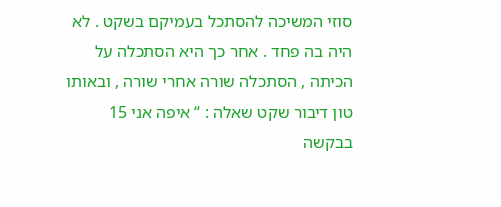סוזי המשיכה להסתכל בעמיקם בשקט . לא היה בה פחד . אחר כך היא הסתכלה על הכיתה , הסתכלה שורה אחרי שורה , ובאותו טון דיבור שקט שאלה : “ איפה אני 15 בבקשה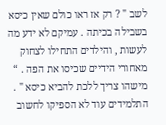לשב " ? רק אז ראו כולם שאין כיסא בשבילה בכיתה . עמיקם לא ידע מה לעשות , והילדים התחילו לצחוק מאחורי הידיים שכיסו את הפה . “ מישהו צריך ללכת להביא כיסא " . התלמידים עוד לא הספיקו לחשוב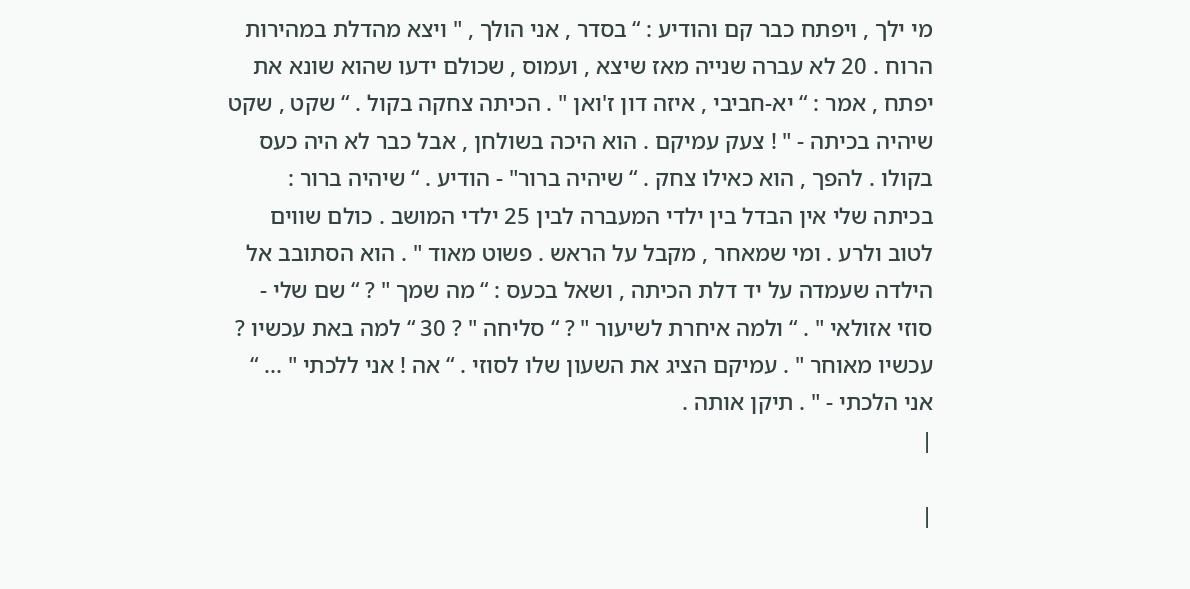מי ילך , ויפתח כבר קם והודיע : “ בסדר , אני הולך , " ויצא מהדלת במהירות הרוח . 20 לא עברה שנייה מאז שיצא , ועמוס , שכולם ידעו שהוא שונא את יפתח , אמר : “ יא-חביבי , איזה דון ז'ואן " . הכיתה צחקה בקול . “ שקט , שקט שיהיה בכיתה - " ! צעק עמיקם . הוא היכה בשולחן , אבל כבר לא היה כעס בקולו . להפך , הוא כאילו צחק . “ שיהיה ברור" - הודיע . “ שיהיה ברור : בכיתה שלי אין הבדל בין ילדי המעברה לבין 25 ילדי המושב . כולם שווים לטוב ולרע . ומי שמאחר , מקבל על הראש . פשוט מאוד " . הוא הסתובב אל הילדה שעמדה על יד דלת הכיתה , ושאל בכעס : “ מה שמך " ? “ שם שלי - סוזי אזולאי " . “ ולמה איחרת לשיעור " ? “ סליחה " ? 30 “ למה באת עכשיו ? עכשיו מאוחר " . עמיקם הציג את השעון שלו לסוזי . “ אה ! אני ללכתי " ... “ אני הלכתי - " . תיקן אותה .
|

|